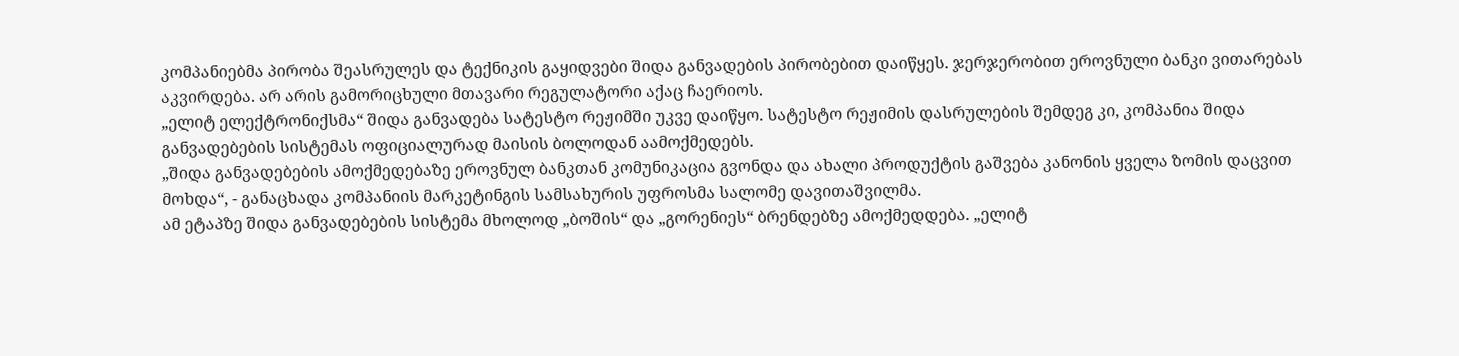კომპანიებმა პირობა შეასრულეს და ტექნიკის გაყიდვები შიდა განვადების პირობებით დაიწყეს. ჯერჯერობით ეროვნული ბანკი ვითარებას აკვირდება. არ არის გამორიცხული მთავარი რეგულატორი აქაც ჩაერიოს.
„ელიტ ელექტრონიქსმა“ შიდა განვადება სატესტო რეჟიმში უკვე დაიწყო. სატესტო რეჟიმის დასრულების შემდეგ კი, კომპანია შიდა განვადებების სისტემას ოფიციალურად მაისის ბოლოდან აამოქმედებს.
„შიდა განვადებების ამოქმედებაზე ეროვნულ ბანკთან კომუნიკაცია გვონდა და ახალი პროდუქტის გაშვება კანონის ყველა ზომის დაცვით მოხდა“, - განაცხადა კომპანიის მარკეტინგის სამსახურის უფროსმა სალომე დავითაშვილმა.
ამ ეტაპზე შიდა განვადებების სისტემა მხოლოდ „ბოშის“ და „გორენიეს“ ბრენდებზე ამოქმედდება. „ელიტ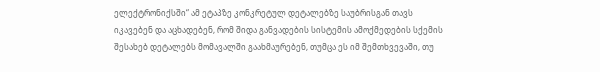ელექტრონიქსში“ ამ ეტაპზე კონკრეტულ დეტალებზე საუბრისგან თავს იკავებენ და აცხადებენ, რომ შიდა განვადების სისტემის ამოქმედების სქემის შესახებ დეტალებს მომავალში გაახმაურებენ, თუმცა ეს იმ შემთხვევაში, თუ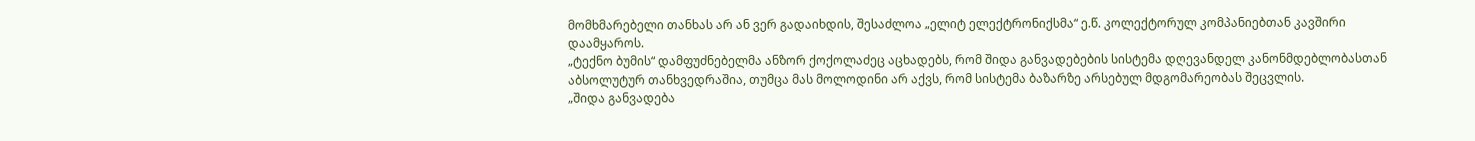მომხმარებელი თანხას არ ან ვერ გადაიხდის, შესაძლოა „ელიტ ელექტრონიქსმა“ ე.წ. კოლექტორულ კომპანიებთან კავშირი დაამყაროს.
„ტექნო ბუმის“ დამფუძნებელმა ანზორ ქოქოლაძეც აცხადებს, რომ შიდა განვადებების სისტემა დღევანდელ კანონმდებლობასთან აბსოლუტურ თანხვედრაშია, თუმცა მას მოლოდინი არ აქვს, რომ სისტემა ბაზარზე არსებულ მდგომარეობას შეცვლის.
„შიდა განვადება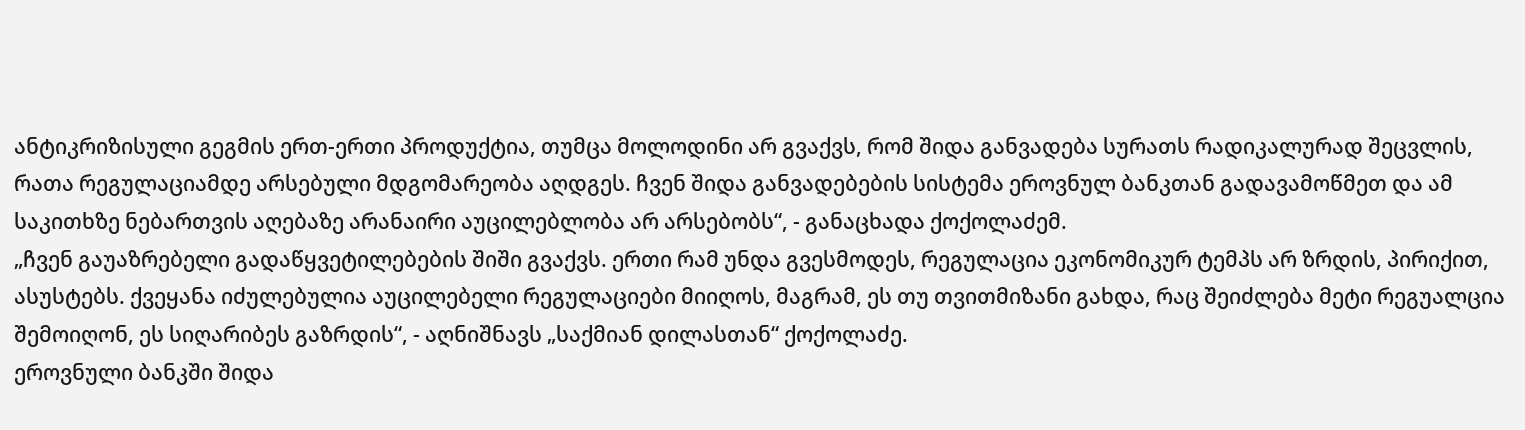ანტიკრიზისული გეგმის ერთ-ერთი პროდუქტია, თუმცა მოლოდინი არ გვაქვს, რომ შიდა განვადება სურათს რადიკალურად შეცვლის, რათა რეგულაციამდე არსებული მდგომარეობა აღდგეს. ჩვენ შიდა განვადებების სისტემა ეროვნულ ბანკთან გადავამოწმეთ და ამ საკითხზე ნებართვის აღებაზე არანაირი აუცილებლობა არ არსებობს“, - განაცხადა ქოქოლაძემ.
„ჩვენ გაუაზრებელი გადაწყვეტილებების შიში გვაქვს. ერთი რამ უნდა გვესმოდეს, რეგულაცია ეკონომიკურ ტემპს არ ზრდის, პირიქით, ასუსტებს. ქვეყანა იძულებულია აუცილებელი რეგულაციები მიიღოს, მაგრამ, ეს თუ თვითმიზანი გახდა, რაც შეიძლება მეტი რეგუალცია შემოიღონ, ეს სიღარიბეს გაზრდის“, - აღნიშნავს „საქმიან დილასთან“ ქოქოლაძე.
ეროვნული ბანკში შიდა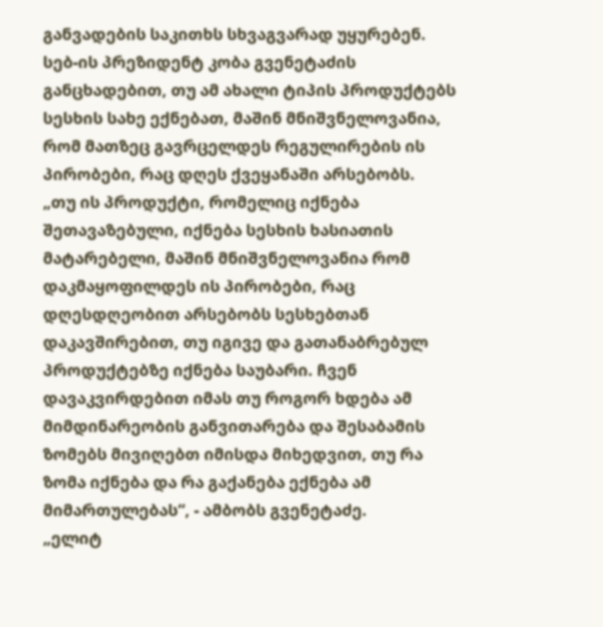განვადების საკითხს სხვაგვარად უყურებენ. სებ-ის პრეზიდენტ კობა გვენეტაძის განცხადებით, თუ ამ ახალი ტიპის პროდუქტებს სესხის სახე ექნებათ, მაშინ მნიშვნელოვანია, რომ მათზეც გავრცელდეს რეგულირების ის პირობები, რაც დღეს ქვეყანაში არსებობს.
„თუ ის პროდუქტი, რომელიც იქნება შეთავაზებული, იქნება სესხის ხასიათის მატარებელი, მაშინ მნიშვნელოვანია რომ დაკმაყოფილდეს ის პირობები, რაც დღესდღეობით არსებობს სესხებთან დაკავშირებით, თუ იგივე და გათანაბრებულ პროდუქტებზე იქნება საუბარი. ჩვენ დავაკვირდებით იმას თუ როგორ ხდება ამ მიმდინარეობის განვითარება და შესაბამის ზომებს მივიღებთ იმისდა მიხედვით, თუ რა ზომა იქნება და რა გაქანება ექნება ამ მიმართულებას“, - ამბობს გვენეტაძე.
„ელიტ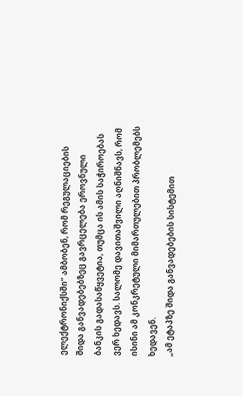ელექტრონიქსში“ ამბობენ, რომ რეგულაციების შიდა განვადებებზეც გავრცელება ეროვნული ბანკის გადასაწყვეტია, თუმცა ის ამის საჭიროებას ვერ ხედავს. სალომე დავითაშვილი აღნიშნავს, რომ ისინი ამ კონკრეტული მიმართულებით პრობლემებს ხედავენ.
„ამ ეტაპზე შიდა განვადებების სისტემით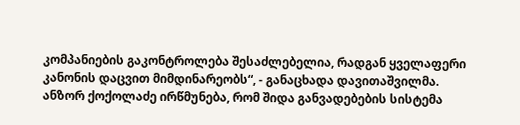კომპანიების გაკონტროლება შესაძლებელია, რადგან ყველაფერი კანონის დაცვით მიმდინარეობს“, - განაცხადა დავითაშვილმა.
ანზორ ქოქოლაძე ირწმუნება, რომ შიდა განვადებების სისტემა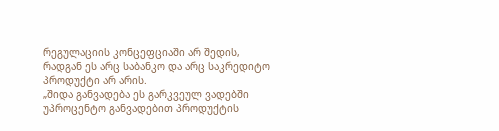რეგულაციის კონცეფციაში არ შედის, რადგან ეს არც საბანკო და არც საკრედიტო პროდუქტი არ არის.
„შიდა განვადება ეს გარკვეულ ვადებში უპროცენტო განვადებით პროდუქტის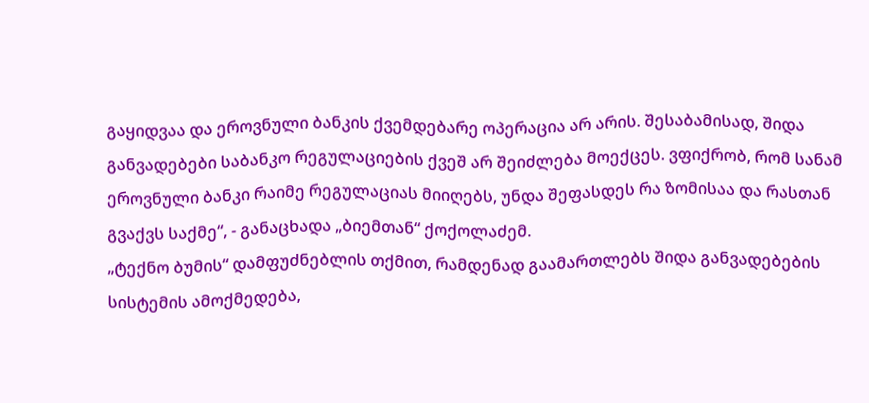გაყიდვაა და ეროვნული ბანკის ქვემდებარე ოპერაცია არ არის. შესაბამისად, შიდა განვადებები საბანკო რეგულაციების ქვეშ არ შეიძლება მოექცეს. ვფიქრობ, რომ სანამ ეროვნული ბანკი რაიმე რეგულაციას მიიღებს, უნდა შეფასდეს რა ზომისაა და რასთან გვაქვს საქმე“, - განაცხადა „ბიემთან“ ქოქოლაძემ.
„ტექნო ბუმის“ დამფუძნებლის თქმით, რამდენად გაამართლებს შიდა განვადებების სისტემის ამოქმედება,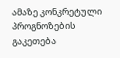ამაზე კონკრეტული პროგნოზების გაკეთება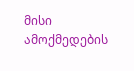მისი ამოქმედების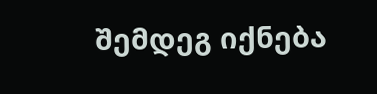შემდეგ იქნება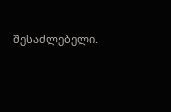შესაძლებელი.